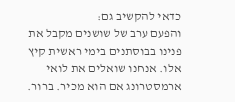כדאי להקשיב גם:
והפעם ערב של שושנים מקבל את פנינו בבוסתנים בימי ראשית קיץ אלו. אנחנו שואלים את לואי ארמסטרונג אם הוא מכיר. ברור.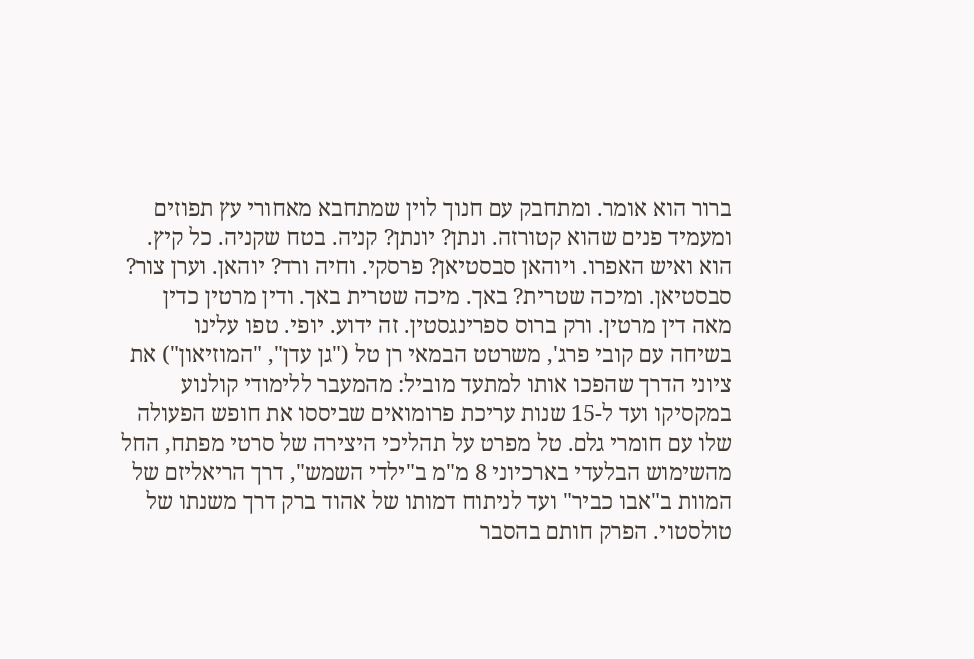ברור הוא אומר. ומתחבק עם חנוך לוין שמתחבא מאחורי עץ תפוזים ומעמיד פנים שהוא קטורזה. ונתן? יונתן? קניה. בטח שקניה. כל קיץ. הוא ואיש האפרו. ויוהאן סבסטיאן? פרסקי. וחיה ורד? יוהאן. וערן צור? סבסטיאן. ומיכה שטרית? באך. מיכה שטרית באך. ודין מרטין כדין מאה דין מרטין. ורק ברוס ספרינגסטין. זה ידוע. יופי. טפו עלינו
בשיחה עם קובי פרג', משרטט הבמאי רן טל ("גן עדן", "המוזיאון") את ציוני הדרך שהפכו אותו למתעד מוביל: מהמעבר ללימודי קולנוע במקסיקו ועד ל-15 שנות עריכת פרומואים שביססו את חופש הפעולה שלו עם חומרי גלם. טל מפרט על תהליכי היצירה של סרטי מפתח, החל מהשימוש הבלעדי בארכיוני 8 מ"מ ב"ילדי השמש", דרך הריאליזם של המוות ב"אבו כביר" ועד לניתוח דמותו של אהוד ברק דרך משנתו של טולסטוי. הפרק חותם בהסבר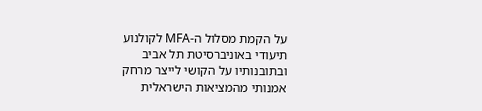על הקמת מסלול ה-MFA לקולנוע תיעודי באוניברסיטת תל אביב ובתובנותיו על הקושי לייצר מרחק אמנותי מהמציאות הישראלית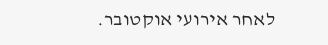לאחר אירועי אוקטובר.